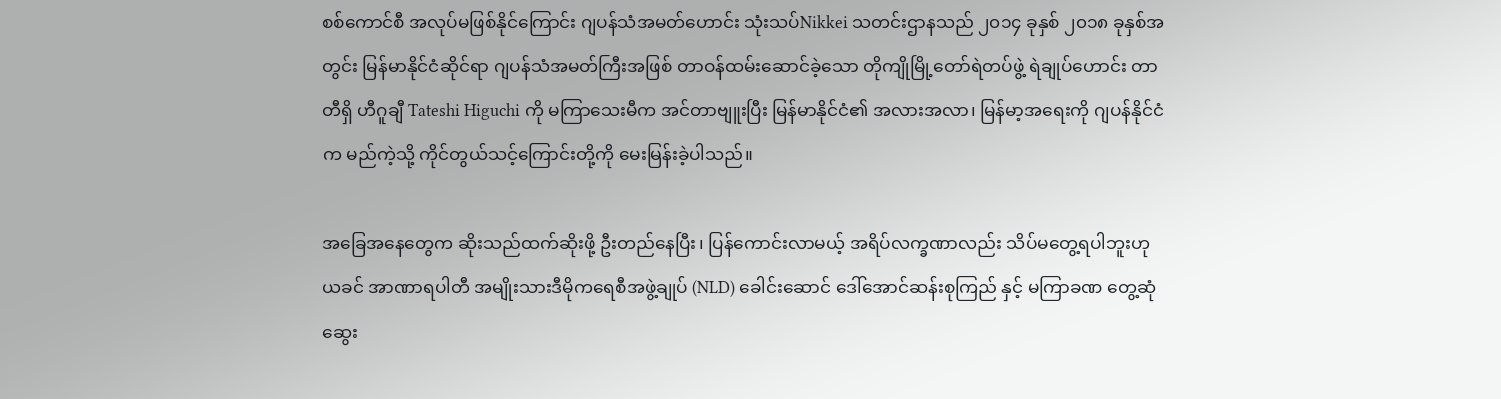စစ်ကောင်စီ အလုပ်မဖြစ်နိုင်ကြောင်း ဂျပန်သံအမတ်ဟောင်း သုံးသပ်Nikkei သတင်းဌာနသည် ၂၀၁၄ ခုနှစ် ၂၀၁၈ ခုနှစ်အတွင်း မြန်မာနိုင်ငံဆိုင်ရာ ဂျပန်သံအမတ်ကြီးအဖြစ် တာဝန်ထမ်းဆောင်ခဲ့သော တိုကျိုမြို့တော်ရဲတပ်ဖွဲ့ ရဲချုပ်ဟောင်း တာတီရှိ ဟီဂူချီ Tateshi Higuchi ကို မကြာသေးမီက အင်တာဗျူးပြီး မြန်မာနိုင်ငံ၏ အလားအလာ၊ မြန်မာ့အရေးကို ဂျပန်နိုင်ငံက မည်ကဲ့သို့ ကိုင်တွယ်သင့်ကြောင်းတို့ကို မေးမြန်းခဲ့ပါသည်။

အခြေအနေတွေက ဆိုးသည်ထက်ဆိုးဖို့ ဦးတည်နေပြီး၊ ပြန်ကောင်းလာမယ့် အရိပ်လက္ခဏာလည်း သိပ်မတွေ့ရပါဘူးဟု ယခင် အာဏာရပါတီ အမျိုးသားဒီမိုကရေစီအဖွဲ့ချုပ် (NLD) ခေါင်းဆောင် ဒေါ်အောင်ဆန်းစုကြည် နှင့် မကြာခဏ တွေ့ဆုံဆွေး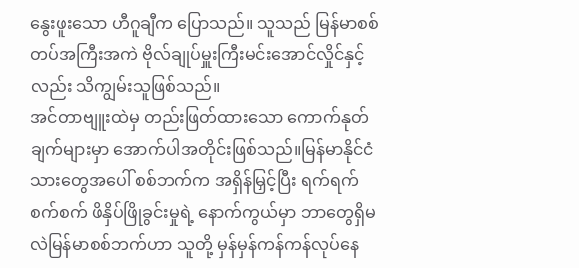နွေးဖူးသော ဟီဂူချီက ပြောသည်။ သူသည် မြန်မာစစ်တပ်အကြီးအကဲ ဗိုလ်ချုပ်မှူးကြီးမင်းအောင်လှိုင်နှင့်လည်း သိကျွမ်းသူဖြစ်သည်။
အင်တာဗျူးထဲမှ တည်းဖြတ်ထားသော ကောက်နုတ်ချက်များမှာ အောက်ပါအတိုင်းဖြစ်သည်။မြန်မာနိုင်ငံသားတွေအပေါ် စစ်ဘက်က အရှိန်မြှင့်ပြီး ရက်ရက်စက်စက် ဖိနှိပ်ဖြိုခွင်းမှုရဲ့ နောက်ကွယ်မှာ ဘာတွေရှိမလဲမြန်မာစစ်ဘက်ဟာ သူတို့ မှန်မှန်ကန်ကန်လုပ်နေ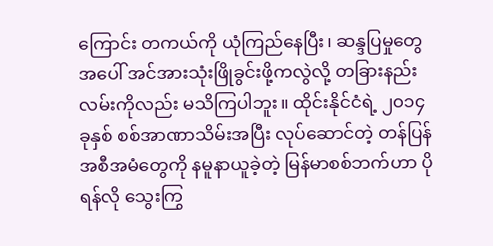ကြောင်း တကယ်ကို ယုံကြည်နေပြီး၊ ဆန္ဒပြမှုတွေအပေါ် အင်အားသုံးဖြိုခွင်းဖို့ကလွဲလို့ တခြားနည်းလမ်းကိုလည်း မသိကြပါဘူး။ ထိုင်းနိုင်ငံရဲ့ ၂၀၁၄ ခုနှစ် စစ်အာဏာသိမ်းအပြီး လုပ်ဆောင်တဲ့ တန်ပြန်အစီအမံတွေကို နမူနာယူခဲ့တဲ့ မြန်မာစစ်ဘက်ဟာ ပိုရန်လို သွေးကြွ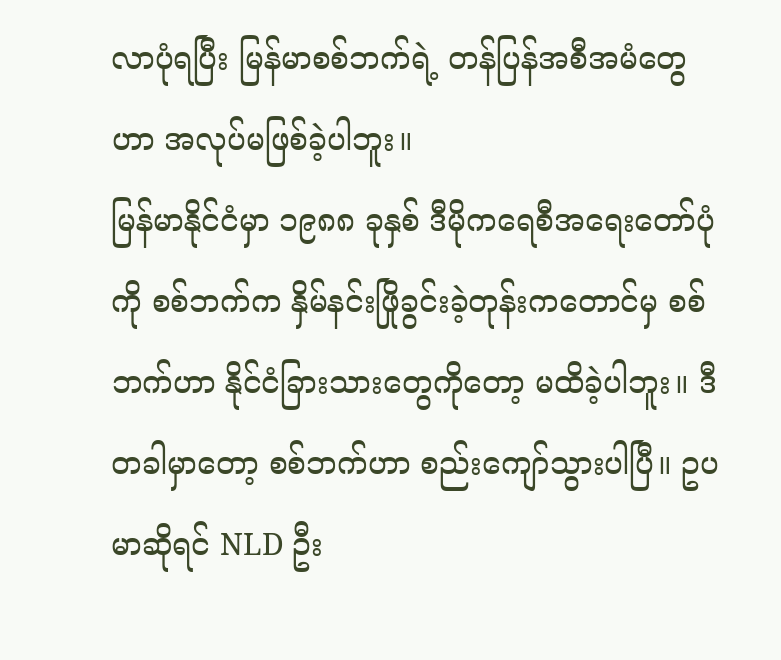လာပုံရပြီး မြန်မာစစ်ဘက်ရဲ့ တန်ပြန်အစီအမံတွေဟာ အလုပ်မဖြစ်ခဲ့ပါဘူး။
မြန်မာနိုင်ငံမှာ ၁၉၈၈ ခုနှစ် ဒီမိုကရေစီအရေးတော်ပုံကို စစ်ဘက်က နှိမ်နင်းဖြိုခွင်းခဲ့တုန်းကတောင်မှ စစ်ဘက်ဟာ နိုင်ငံခြားသားတွေကိုတော့ မထိခဲ့ပါဘူး။ ဒီတခါမှာတော့ စစ်ဘက်ဟာ စည်းကျော်သွားပါပြီ။ ဥပမာဆိုရင် NLD ဦး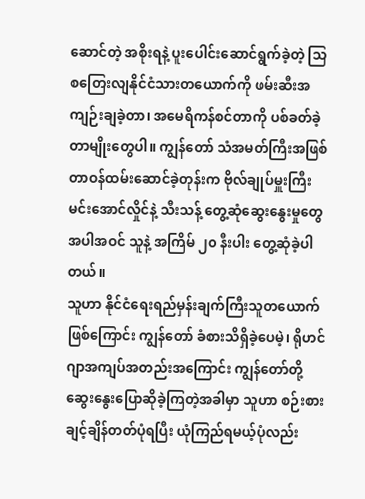ဆောင်တဲ့ အစိုးရနဲ့ ပူးပေါင်းဆောင်ရွက်ခဲ့တဲ့ သြစတြေးလျနိုင်ငံသားတယောက်ကို ဖမ်းဆီးအကျဉ်းချခဲ့တာ၊ အမေရိကန်စင်တာကို ပစ်ခတ်ခဲ့တာမျိုးတွေပါ။ ကျွန်တော် သံအမတ်ကြီးအဖြစ် တာဝန်ထမ်းဆောင်ခဲ့တုန်းက ဗိုလ်ချုပ်မှူးကြီးမင်းအောင်လှိုင်နဲ့ သီးသန့် တွေ့ဆုံဆွေးနွေးမှုတွေအပါအဝင် သူနဲ့ အကြိမ် ၂၀ နီးပါး တွေ့ဆုံခဲ့ပါတယ်။
သူဟာ နိုင်ငံရေးရည်မှန်းချက်ကြီးသူတယောက်ဖြစ်ကြောင်း ကျွန်တော် ခံစားသိရှိခဲ့ပေမဲ့၊ ရိုဟင်ဂျာအကျပ်အတည်းအကြောင်း ကျွန်တော်တို့ ဆွေးနွေးပြောဆိုခဲ့ကြတဲ့အခါမှာ သူဟာ စဉ်းစားချင့်ချိန်တတ်ပုံရပြီး ယုံကြည်ရမယ့်ပုံလည်း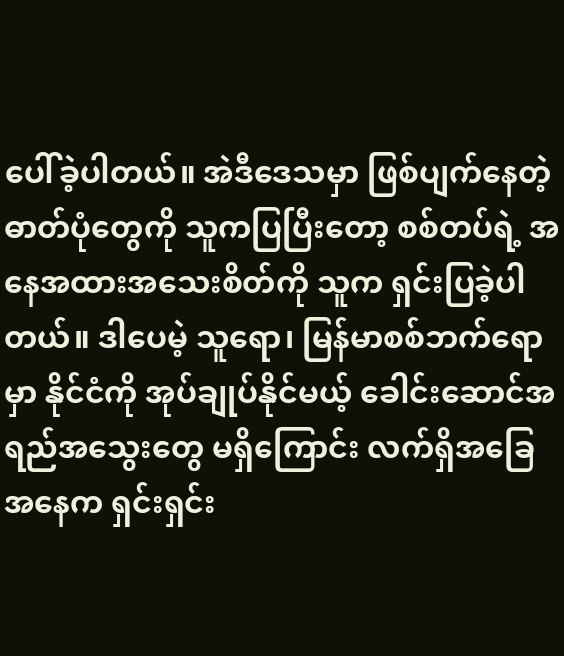ပေါ်ခဲ့ပါတယ်။ အဲဒီဒေသမှာ ဖြစ်ပျက်နေတဲ့ ဓာတ်ပုံတွေကို သူကပြပြီးတော့ စစ်တပ်ရဲ့ အနေအထားအသေးစိတ်ကို သူက ရှင်းပြခဲ့ပါတယ်။ ဒါပေမဲ့ သူရော၊ မြန်မာစစ်ဘက်ရောမှာ နိုင်ငံကို အုပ်ချုပ်နိုင်မယ့် ခေါင်းဆောင်အရည်အသွေးတွေ မရှိကြောင်း လက်ရှိအခြေအနေက ရှင်းရှင်း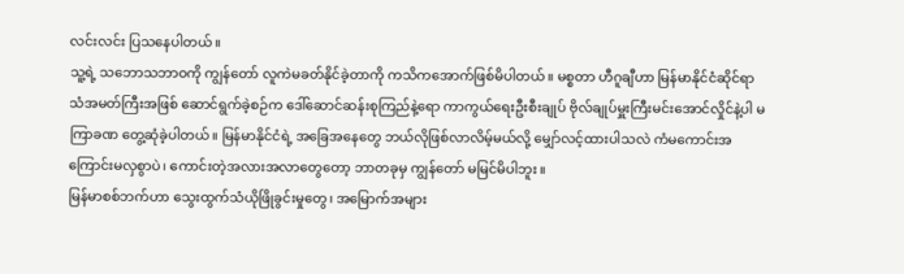လင်းလင်း ပြသနေပါတယ်။
သူ့ရဲ့ သဘောသဘာဝကို ကျွန်တော် လူကဲမခတ်နိုင်ခဲ့တာကို ကသိကအောက်ဖြစ်မိပါတယ်။ မစ္စတာ ဟီဂူချီဟာ မြန်မာနိုင်ငံဆိုင်ရာသံအမတ်ကြီးအဖြစ် ဆောင်ရွက်ခဲ့စဉ်က ဒေါ်ဆောင်ဆန်းစုကြည်နဲ့ရော ကာကွယ်ရေးဦးစီးချုပ် ဗိုလ်ချုပ်မှူးကြီးမင်းအောင်လှိုင်နဲ့ပါ မကြာခဏ တွေ့ဆုံခဲ့ပါတယ်။ မြန်မာနိုင်ငံရဲ့ အခြေအနေတွေ ဘယ်လိုဖြစ်လာလိမ့်မယ်လို့ မျှော်လင့်ထားပါသလဲ ကံမကောင်းအကြောင်းမလှစွာပဲ၊ ကောင်းတဲ့အလားအလာတွေတော့ ဘာတခုမှ ကျွန်တော် မမြင်မိပါဘူး။
မြန်မာစစ်ဘက်ဟာ သွေးထွက်သံယိုဖြိုခွင်းမှုတွေ၊ အမြောက်အများ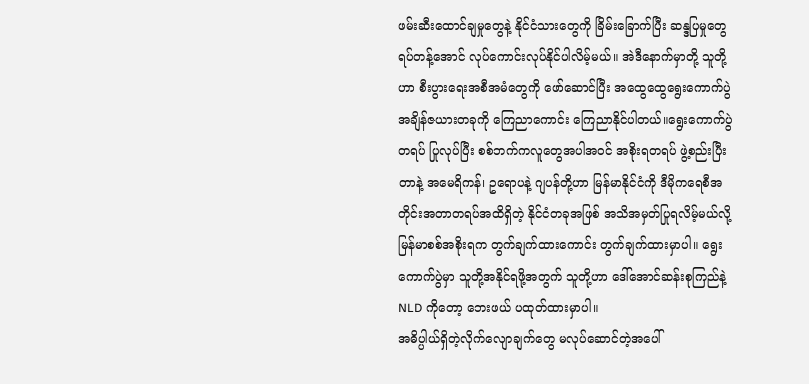ဖမ်းဆီးထောင်ချမှုတွေနဲ့ နိုင်ငံသားတွေကို ခြိမ်းခြောက်ပြီး ဆန္ဒပြမှုတွေရပ်တန့်အောင် လုပ်ကောင်းလုပ်နိုင်ပါလိမ့်မယ်။ အဲဒီနောက်မှာတို့ သူတို့ဟာ စီးပွားရေးအစီအမံတွေကို ဖော်ဆောင်ပြီး အထွေထွေရွေးကောက်ပွဲအချိန်ဇယားတခုကို ကြေညာကောင်း ကြေညာနိုင်ပါတယ်။ရွေးကောက်ပွဲတရပ် ပြုလုပ်ပြီး စစ်ဘက်ကလူတွေအပါအဝင် အစိုးရတရပ် ဖွဲ့စည်းပြီးတာနဲ့ အမေရိကန်၊ ဥရောပနဲ့ ဂျပန်တို့ဟာ မြန်မာနိုင်ငံကို ဒီမိုကရေစီအတိုင်းအတာတရပ်အထိရှိတဲ့ နိုင်ငံတခုအဖြစ် အသိအမှတ်ပြုရလိမ့်မယ်လို့ မြန်မာစစ်အစိုးရက တွက်ချက်ထားကောင်း တွက်ချက်ထားမှာပါ။ ရွေးကောက်ပွဲမှာ သူတို့အနိုင်ရဖို့အတွက် သူတို့ဟာ ဒေါ်အောင်ဆန်းစုကြည်နဲ့ NLD ကိုတော့ ဘေးဖယ် ပထုတ်ထားမှာပါ။
အဓိပ္ပါယ်ရှိတဲ့လိုက်လျောချက်တွေ မလုပ်ဆောင်တဲ့အပေါ်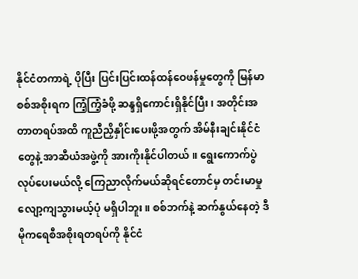နိုင်ငံတကာရဲ့ ပိုပြီး ပြင်းပြင်းထန်ထန်ဝေဖန်မှုတွေကို မြန်မာစစ်အစိုးရက ကြံ့ကြံ့ခံဖို့ ဆန္ဒရှိကောင်းရှိနိုင်ပြီး၊ အတိုင်းအတာတရပ်အထိ ကူညီညှိနှိုင်းပေးဖို့အတွက် အိမ်နီးချင်းနိုင်ငံတွေနဲ့ အာဆီယံအဖွဲ့ကို အားကိုးနိုင်ပါတယ်။ ရွေးကောက်ပွဲလုပ်ပေးမယ်လို့ ကြေညာလိုက်မယ်ဆိုရင်တောင်မှ တင်းမာမှု လျော့ကျသွားမယ့်ပုံ မရှိပါဘူး။ စစ်ဘက်နဲ့ ဆက်နွယ်နေတဲ့ ဒီမိုကရေစီအစိုးရတရပ်ကို နိုင်ငံ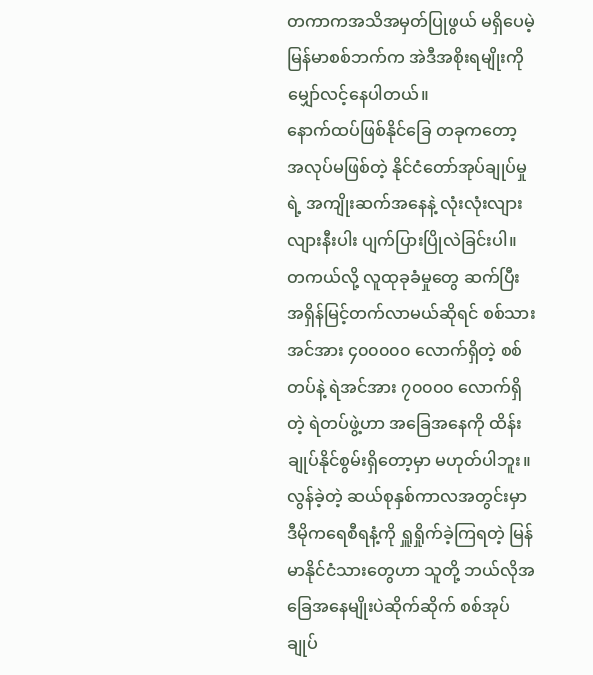တကာကအသိအမှတ်ပြုဖွယ် မရှိပေမဲ့ မြန်မာစစ်ဘက်က အဲဒီအစိုးရမျိုးကို မျှော်လင့်နေပါတယ်။
နောက်ထပ်ဖြစ်နိုင်ခြေ တခုကတော့ အလုပ်မဖြစ်တဲ့ နိုင်ငံတော်အုပ်ချုပ်မှုရဲ့ အကျိုးဆက်အနေနဲ့ လုံးလုံးလျားလျားနီးပါး ပျက်ပြားပြိုလဲခြင်းပါ။ တကယ်လို့ လူထုခုခံမှုတွေ ဆက်ပြီး အရှိန်မြင့်တက်လာမယ်ဆိုရင် စစ်သားအင်အား ၄၀၀၀၀၀ လောက်ရှိတဲ့ စစ်တပ်နဲ့ ရဲအင်အား ၇၀၀၀၀ လောက်ရှိတဲ့ ရဲတပ်ဖွဲ့ဟာ အခြေအနေကို ထိန်းချုပ်နိုင်စွမ်းရှိတော့မှာ မဟုတ်ပါဘူး။ လွန်ခဲ့တဲ့ ဆယ်စုနှစ်ကာလအတွင်းမှာ ဒီမိုကရေစီရနံ့ကို ရှူရှိုက်ခဲ့ကြရတဲ့ မြန်မာနိုင်ငံသားတွေဟာ သူတို့ ဘယ်လိုအခြေအနေမျိုးပဲဆိုက်ဆိုက် စစ်အုပ်ချုပ်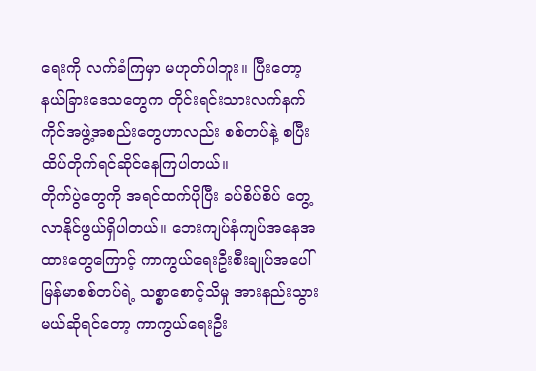ရေးကို လက်ခံကြမှာ မဟုတ်ပါဘူး။ ပြီးတော့ နယ်ခြားဒေသတွေက တိုင်းရင်းသားလက်နက်ကိုင်အဖွဲ့အစည်းတွေဟာလည်း စစ်တပ်နဲ့ စပြီး ထိပ်တိုက်ရင်ဆိုင်နေကြပါတယ်။
တိုက်ပွဲတွေကို အရင်ထက်ပိုပြီး ခပ်စိပ်စိပ် တွေ့လာနိုင်ဖွယ်ရှိပါတယ်။ ဘေးကျပ်နံကျပ်အနေအထားတွေကြောင့် ကာကွယ်ရေးဦးစီးချုပ်အပေါ် မြန်မာစစ်တပ်ရဲ့ သစ္စာစောင့်သိမှု အားနည်းသွားမယ်ဆိုရင်တော့ ကာကွယ်ရေးဦး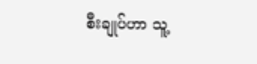စီးချုပ်ဟာ သူ့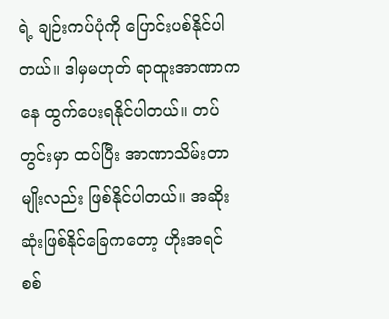ရဲ့ ချဉ်းကပ်ပုံကို ပြောင်းပစ်နိုင်ပါတယ်။ ဒါမှမဟုတ် ရာထူးအာဏာကနေ ထွက်ပေးရနိုင်ပါတယ်။ တပ်တွင်းမှာ ထပ်ပြီး အာဏာသိမ်းတာမျိုးလည်း ဖြစ်နိုင်ပါတယ်။ အဆိုးဆုံးဖြစ်နိုင်ခြေကတော့ ဟိုးအရင် စစ်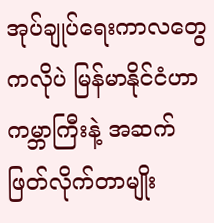အုပ်ချုပ်ရေးကာလတွေကလိုပဲ မြန်မာနိုင်ငံဟာ ကမ္ဘာကြီးနဲ့ အဆက်ဖြတ်လိုက်တာမျိုး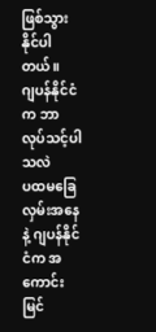ဖြစ်သွားနိုင်ပါတယ်။
ဂျပန်နိုင်ငံက ဘာလုပ်သင့်ပါသလဲ
ပထမခြေလှမ်းအနေနဲ့ ဂျပန်နိုင်ငံက အကောင်းမြင်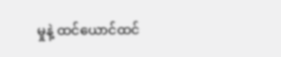မှုနဲ့ ထင်ယောင်ထင်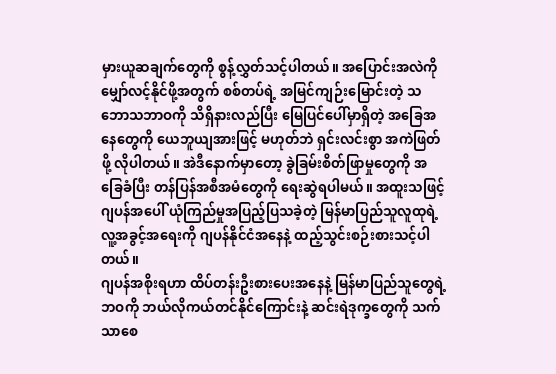မှားယူဆချက်တွေကို စွန့်လွှတ်သင့်ပါတယ်။ အပြောင်းအလဲကို မျှော်လင့်နိုင်ဖို့အတွက် စစ်တပ်ရဲ့ အမြင်ကျဉ်းမြောင်းတဲ့ သဘောသဘာဝကို သိရှိနားလည်ပြီး မြေပြင်ပေါ်မှာရှိတဲ့ အခြေအနေတွေကို ယေဘူယျအားဖြင့် မဟုတ်ဘဲ ရှင်းလင်းစွာ အကဲဖြတ်ဖို့ လိုပါတယ်။ အဲဒီနောက်မှာတော့ ခွဲခြမ်းစိတ်ဖြာမှုတွေကို အခြေခံပြီး တန်ပြန်အစီအမံတွေကို ရေးဆွဲရပါမယ်။ အထူးသဖြင့် ဂျပန်အပေါ် ယုံကြည်မှုအပြည့်ပြသခဲ့တဲ့ မြန်မာပြည်သူလူထုရဲ့ လူ့အခွင့်အရေးကို ဂျပန်နိုင်ငံအနေနဲ့ ထည့်သွင်းစဉ်းစားသင့်ပါတယ်။
ဂျပန်အစိုးရဟာ ထိပ်တန်းဦးစားပေးအနေနဲ့ မြန်မာပြည်သူတွေရဲ့ ဘဝကို ဘယ်လိုကယ်တင်နိုင်ကြောင်းနဲ့ ဆင်းရဲဒုက္ခတွေကို သက်သာစေ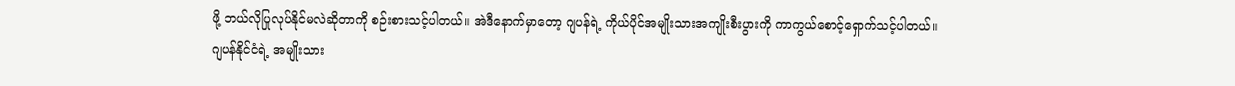ဖို့ ဘယ်လိုပြုလုပ်နိုင်မလဲဆိုတာကို စဉ်းစားသင့်ပါတယ်။ အဲဒီနောက်မှာတော့ ဂျပန်ရဲ့ ကိုယ်ပိုင်အမျိုးသားအကျိုးစီးပွားကို ကာကွယ်စောင့်ရှောက်သင့်ပါတယ်။
ဂျပန်နိုင်ငံရဲ့ အမျိုးသား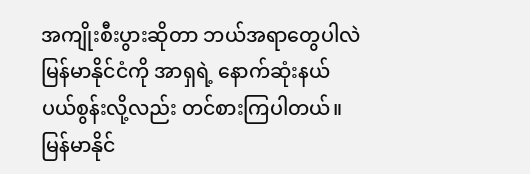အကျိုးစီးပွားဆိုတာ ဘယ်အရာတွေပါလဲ
မြန်မာနိုင်ငံကို အာရှရဲ့ နောက်ဆုံးနယ်ပယ်စွန်းလို့လည်း တင်စားကြပါတယ်။ မြန်မာနိုင်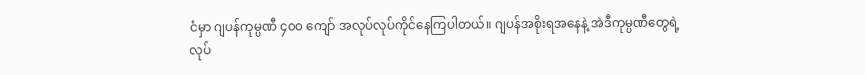ငံမှာ ဂျပန်ကုမ္ပဏီ ၄၀၀ ကျော် အလုပ်လုပ်ကိုင်နေကြပါတယ်။ ဂျပန်အစိုးရအနေနဲ့ အဲဒီကုမ္ပဏီတွေရဲ့ လုပ်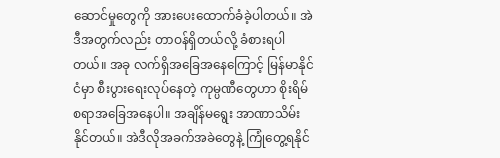ဆောင်မှုတွေကို အားပေးထောက်ခံခဲ့ပါတယ်။ အဲဒီအတွက်လည်း တာဝန်ရှိတယ်လို့ ခံစားရပါတယ်။ အခု လက်ရှိအခြေအနေကြောင့် မြန်မာနိုင်ငံမှာ စီးပွားရေးလုပ်နေတဲ့ ကုမ္ပဏီတွေဟာ စိုးရိမ်စရာအခြေအနေပါ။ အချိန်မရွေး အာဏာသိမ်းနိုင်တယ်။ အဲဒီလိုအခက်အခဲတွေနဲ့ ကြုံတွေ့ရနိုင်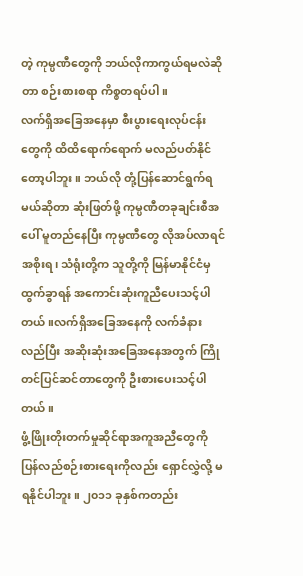တဲ့ ကုမ္ပဏီတွေကို ဘယ်လိုကာကွယ်ရမလဲဆိုတာ စဉ်းစားစရာ ကိစ္စတရပ်ပါ။
လက်ရှိအခြေအနေမှာ စီးပွားရေးလုပ်ငန်းတွေကို ထိထိရောက်ရောက် မလည်ပတ်နိုင်တော့ပါဘူး။ ဘယ်လို တုံ့ပြန်ဆောင်ရွက်ရမယ်ဆိုတာ ဆုံးဖြတ်ဖို့ ကုမ္ပဏီတခုချင်းစီအပေါ် မူတည်နေပြီး ကုမ္ပဏီတွေ လိုအပ်လာရင် အစိုးရ၊ သံရုံးတို့က သူတို့ကို မြန်မာနိုင်ငံမှ ထွက်ခွာရန် အကောင်းဆုံးကူညီပေးသင့်ပါတယ်။လက်ရှိအခြေအနေကို လက်ခံနားလည်ပြီး အဆိုးဆုံးအခြေအနေအတွက် ကြိုတင်ပြင်ဆင်တာတွေကို ဦးစားပေးသင့်ပါတယ်။
ဖွံ့ဖြိုးတိုးတက်မှုဆိုင်ရာအကူအညီတွေကို ပြန်လည်စဉ်းစားရေးကိုလည်း ရှောင်လွှဲလို့ မရနိုင်ပါဘူး။ ၂၀၁၁ ခုနှစ်ကတည်း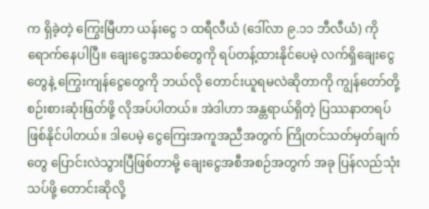က ရှိခဲ့တဲ့ ကြွေးမြီဟာ ယန်းငွေ ၁ ထရီလီယံ (ဒေါ်လာ ၉.၁၁ ဘီလီယံ) ကို ရောက်နေပါပြီ။ ချေးငွေအသစ်တွေကို ရပ်တန့်ထားနိုင်ပေမဲ့ လက်ရှိချေးငွေတွေနဲ့ ကြွေးကျန်ငွေတွေကို ဘယ်လို တောင်းယူရမလဲဆိုတာကို ကျွန်တော်တို့ စဉ်းစားဆုံးဖြတ်ဖို့ လိုအပ်ပါတယ်။ အဲဒါဟာ အန္တရာယ်ရှိတဲ့ ပြဿနာတရပ်ဖြစ်နိုင်ပါတယ်။ ဒါပေမဲ့ ငွေကြေးအကူအညီအတွက် ကြိုတင်သတ်မှတ်ချက်တွေ ပြောင်းလဲသွားပြီဖြစ်တာမို့ ချေးငွေအစီအစဉ်အတွက် အခု ပြန်လည်သုံးသပ်ဖို့ တောင်းဆိုလို့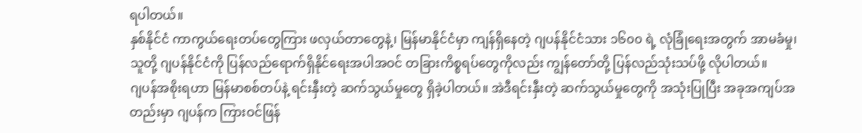ရပါတယ်။
နှစ်နိုင်ငံ ကာကွယ်ရေးတပ်တွေကြား ဖလှယ်တာတွေနဲ့၊ မြန်မာနိုင်ငံမှာ ကျန်ရှိနေတဲ့ ဂျပန်နိုင်ငံသား ၁၆၀၀ ရဲ့ လုံခြုံရေးအတွက် အာမခံမှု၊ သူတို့ ဂျပန်နိုင်ငံကို ပြန်လည်ရောက်ရှိနိုင်ရေးအပါအဝင် တခြားကိစ္စရပ်တွေကိုလည်း ကျွန်တော်တို့ ပြန်လည်သုံးသပ်ဖို့ လိုပါတယ်။
ဂျပန်အစိုးရဟာ မြန်မာစစ်တပ်နဲ့ ရင်းနှီးတဲ့ ဆက်သွယ်မှုတွေ ရှိခဲ့ပါတယ်။ အဲဒီရင်းနှီးတဲ့ ဆက်သွယ်မှုတွေကို အသုံးပြုပြီး အခုအကျပ်အတည်းမှာ ဂျပန်က ကြားဝင်ဖြန်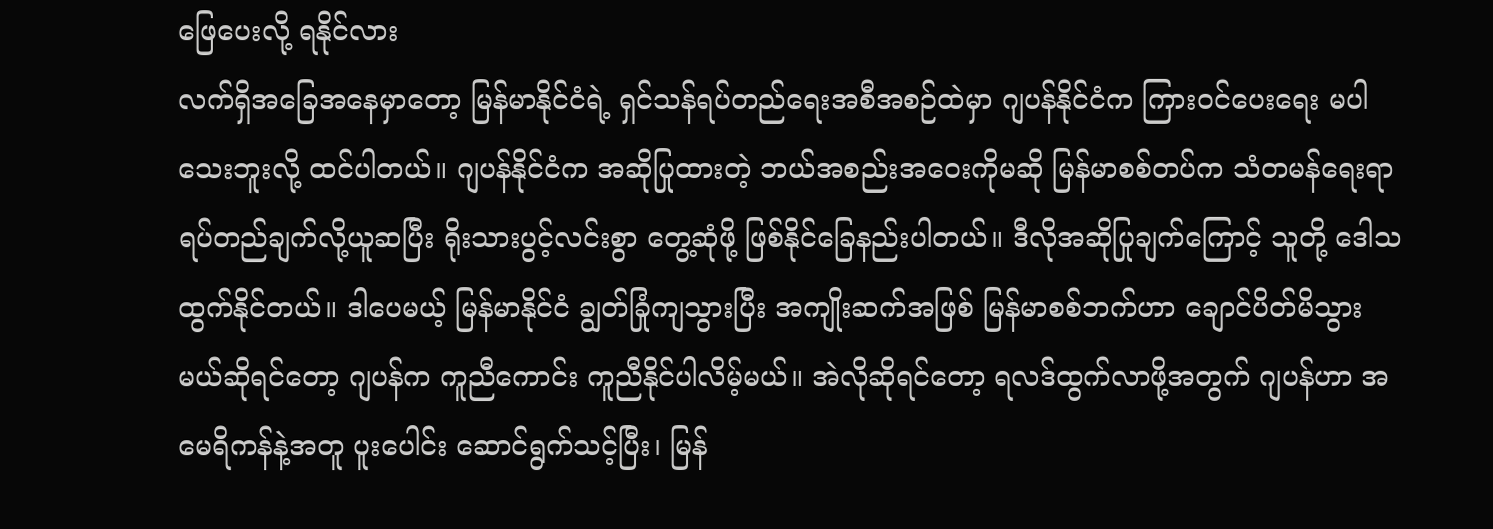ဖြေပေးလို့ ရနိုင်လား
လက်ရှိအခြေအနေမှာတော့ မြန်မာနိုင်ငံရဲ့ ရှင်သန်ရပ်တည်ရေးအစီအစဉ်ထဲမှာ ဂျပန်နိုင်ငံက ကြားဝင်ပေးရေး မပါသေးဘူးလို့ ထင်ပါတယ်။ ဂျပန်နိုင်ငံက အဆိုပြုထားတဲ့ ဘယ်အစည်းအဝေးကိုမဆို မြန်မာစစ်တပ်က သံတမန်ရေးရာ ရပ်တည်ချက်လို့ယူဆပြီး ရိုးသားပွင့်လင်းစွာ တွေ့ဆုံဖို့ ဖြစ်နိုင်ခြေနည်းပါတယ်။ ဒီလိုအဆိုပြုချက်ကြောင့် သူတို့ ဒေါသထွက်နိုင်တယ်။ ဒါပေမယ့် မြန်မာနိုင်ငံ ချွတ်ခြုံကျသွားပြီး အကျိုးဆက်အဖြစ် မြန်မာစစ်ဘက်ဟာ ချောင်ပိတ်မိသွားမယ်ဆိုရင်တော့ ဂျပန်က ကူညီကောင်း ကူညီနိုင်ပါလိမ့်မယ်။ အဲလိုဆိုရင်တော့ ရလဒ်ထွက်လာဖို့အတွက် ဂျပန်ဟာ အမေရိကန်နဲ့အတူ ပူးပေါင်း ဆောင်ရွက်သင့်ပြီး၊ မြန်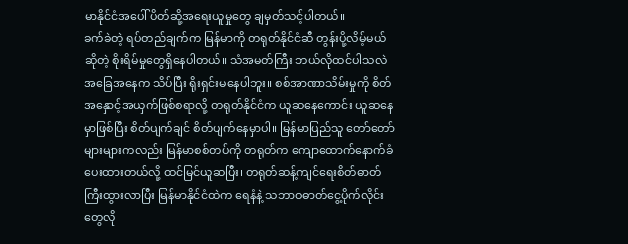မာနိုင်ငံအပေါ် ပိတ်ဆို့အရေးယူမှုတွေ ချမှတ်သင့်ပါတယ်။
ခက်ခဲတဲ့ ရပ်တည်ချက်က မြန်မာကို တရုတ်နိုင်ငံဆီ တွန်းပို့လိမ့်မယ်ဆိုတဲ့ စိုးရိမ်မှုတွေရှိနေပါတယ်။ သံအမတ်ကြီး ဘယ်လိုထင်ပါသလဲ
အခြေအနေက သိပ်ပြီး ရိုးရှင်းမနေပါဘူး။ စစ်အာဏာသိမ်းမှုကို စိတ်အနှောင့်အယှက်ဖြစ်စရာလို့ တရုတ်နိုင်ငံက ယူဆနေကောင်း ယူဆနေမှာဖြစ်ပြီး စိတ်ပျက်ချင် စိတ်ပျက်နေမှာပါ။ မြန်မာပြည်သူ တော်တော်များများကလည်း မြန်မာစစ်တပ်ကို တရုတ်က ကျောထောက်နောက်ခံပေးထားတယ်လို့ ထင်မြင်ယူဆပြီး၊ တရုတ်ဆန့်ကျင်ရေးစိတ်ဓာတ်ကြီးထွားလာပြီး မြန်မာနိုင်ငံထဲက ရေနံနဲ့ သဘာဝဓာတ်ငွေ့ပိုက်လိုင်းတွေလို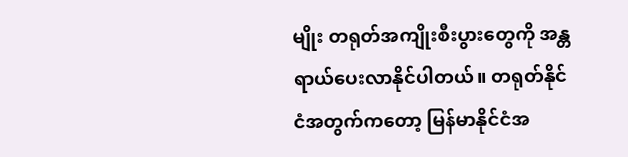မျိုး တရုတ်အကျိုးစီးပွားတွေကို အန္တရာယ်ပေးလာနိုင်ပါတယ်။ တရုတ်နိုင်ငံအတွက်ကတော့ မြန်မာနိုင်ငံအ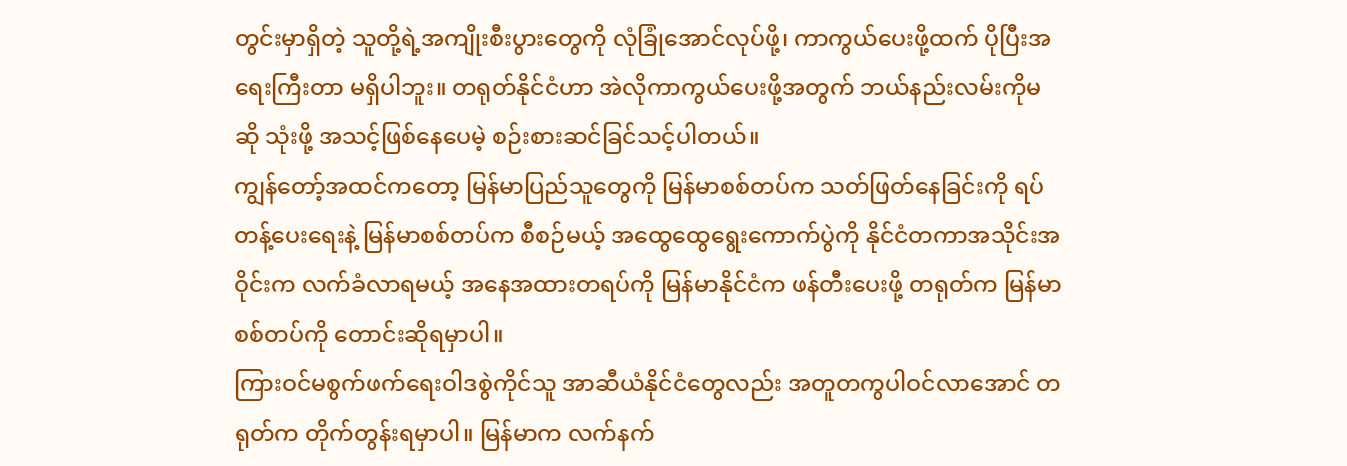တွင်းမှာရှိတဲ့ သူတို့ရဲ့အကျိုးစီးပွားတွေကို လုံခြုံအောင်လုပ်ဖို့၊ ကာကွယ်ပေးဖို့ထက် ပိုပြီးအရေးကြီးတာ မရှိပါဘူး။ တရုတ်နိုင်ငံဟာ အဲလိုကာကွယ်ပေးဖို့အတွက် ဘယ်နည်းလမ်းကိုမဆို သုံးဖို့ အသင့်ဖြစ်နေပေမဲ့ စဉ်းစားဆင်ခြင်သင့်ပါတယ်။
ကျွန်တော့်အထင်ကတော့ မြန်မာပြည်သူတွေကို မြန်မာစစ်တပ်က သတ်ဖြတ်နေခြင်းကို ရပ်တန့်ပေးရေးနဲ့ မြန်မာစစ်တပ်က စီစဉ်မယ့် အထွေထွေရွေးကောက်ပွဲကို နိုင်ငံတကာအသိုင်းအဝိုင်းက လက်ခံလာရမယ့် အနေအထားတရပ်ကို မြန်မာနိုင်ငံက ဖန်တီးပေးဖို့ တရုတ်က မြန်မာစစ်တပ်ကို တောင်းဆိုရမှာပါ။
ကြားဝင်မစွက်ဖက်ရေးဝါဒစွဲကိုင်သူ အာဆီယံနိုင်ငံတွေလည်း အတူတကွပါဝင်လာအောင် တရုတ်က တိုက်တွန်းရမှာပါ။ မြန်မာက လက်နက်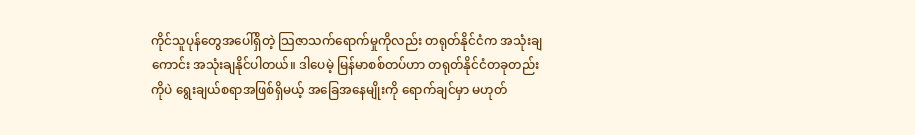ကိုင်သူပုန်တွေအပေါ်ရှိတဲ့ သြဇာသက်ရောက်မှုကိုလည်း တရုတ်နိုင်ငံက အသုံးချကောင်း အသုံးချနိုင်ပါတယ်။ ဒါပေမဲ့ မြန်မာစစ်တပ်ဟာ တရုတ်နိုင်ငံတခုတည်းကိုပဲ ရွေးချယ်စရာအဖြစ်ရှိမယ့် အခြေအနေမျိုးကို ရောက်ချင်မှာ မဟုတ်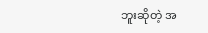ဘူးဆိုတဲ့ အ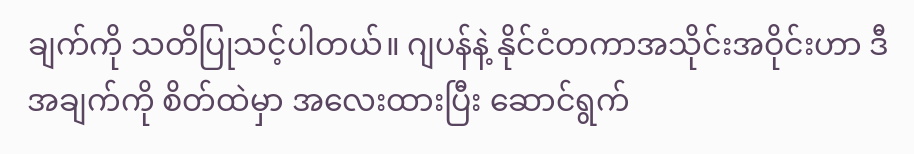ချက်ကို သတိပြုသင့်ပါတယ်။ ဂျပန်နဲ့ နိုင်ငံတကာအသိုင်းအဝိုင်းဟာ ဒီအချက်ကို စိတ်ထဲမှာ အလေးထားပြီး ဆောင်ရွက်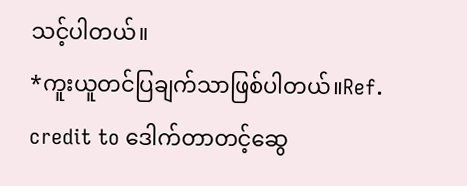သင့်ပါတယ်။
*ကူးယူတင်ပြချက်သာဖြစ်ပါတယ်။Ref. credit to ဒေါက်တာတင့်ဆွေ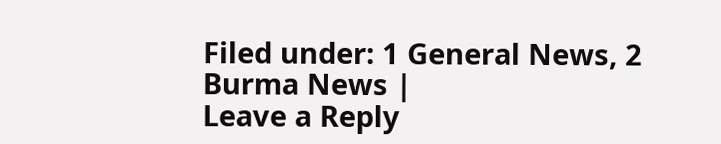Filed under: 1 General News, 2 Burma News |
Leave a Reply